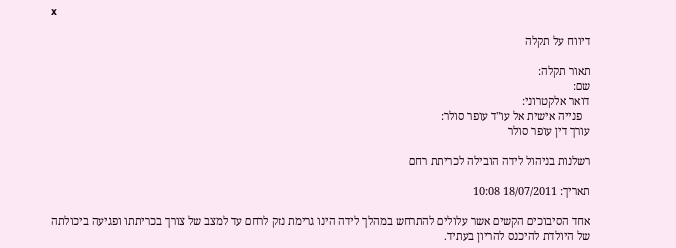x

דיווח על תקלה

תאור תקלה:
שם:
דואר אלקטרוני:
   פנייה אישית אל עו"ד עופר סולר:
עורך דין עופר סולר

רשלנות בניהול לידה הובילה לכריתת רחם

תאריך: 18/07/2011 10:08

אחד הסיבוכים הקשים אשר עלולים להתרחש במהלך לידה הינו גרימת נזק לרחם עד למצב של צורך בכריתתו ופגיעה ביכולתה של היולדת להיכנס להריון בעתיד.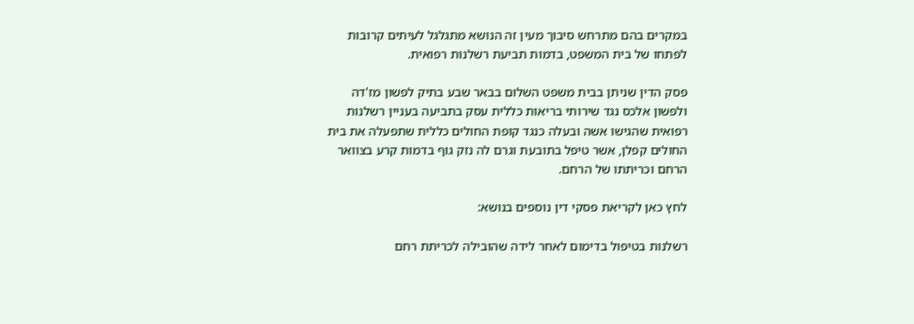במקרים בהם מתרחש סיבוך מעין זה הנושא מתגלגל לעיתים קרובות לפתחו של בית המשפט, בדמות תביעת רשלנות רפואית.

פסק הדין שניתן בבית משפט השלום בבאר שבע בתיק לפשון מז'דה ולפשון אלכס נגד שירותי בריאות כללית עסק בתביעה בעניין רשלנות רפואית שהגישו אשה ובעלה כנגד קופת החולים כללית שתפעלה את בית החולים קפלן, אשר טיפל בתובעת וגרם לה נזק גוף בדמות קרע בצוואר הרחם וכריתתו של הרחם.

לחץ כאן לקריאת פסקי דין נוספים בנושא:

רשלנות בטיפול בדימום לאחר לידה שהובילה לכריתת רחם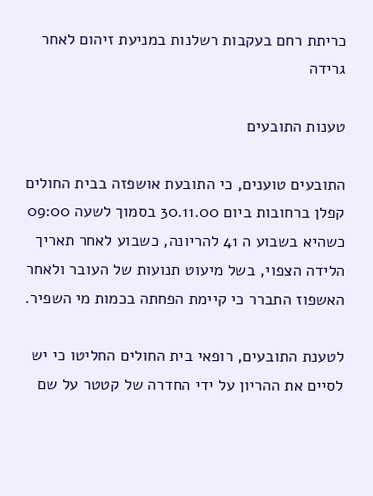כריתת רחם בעקבות רשלנות במניעת זיהום לאחר גרידה

טענות התובעים

התובעים טוענים, כי התובעת אושפזה בבית החולים קפלן ברחובות ביום 30.11.00 בסמוך לשעה 09:00 כשהיא בשבוע ה 41 להריונה, כשבוע לאחר תאריך הלידה הצפוי, בשל מיעוט תנועות של העובר ולאחר האשפוז התברר כי קיימת הפחתה בכמות מי השפיר.

לטענת התובעים, רופאי בית החולים החליטו כי יש לסיים את ההריון על ידי החדרה של קטטר על שם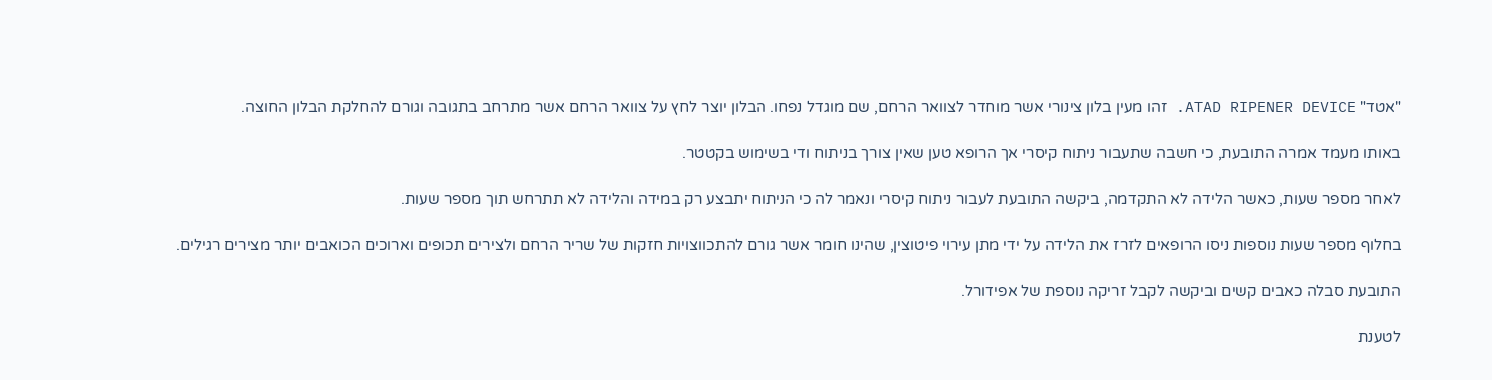"אטד" ATAD RIPENER DEVICE. זהו מעין בלון צינורי אשר מוחדר לצוואר הרחם, שם מוגדל נפחו. הבלון יוצר לחץ על צוואר הרחם אשר מתרחב בתגובה וגורם להחלקת הבלון החוצה.

באותו מעמד אמרה התובעת, כי חשבה שתעבור ניתוח קיסרי אך הרופא טען שאין צורך בניתוח ודי בשימוש בקטטר.

לאחר מספר שעות, כאשר הלידה לא התקדמה, ביקשה התובעת לעבור ניתוח קיסרי ונאמר לה כי הניתוח יתבצע רק במידה והלידה לא תתרחש תוך מספר שעות.

בחלוף מספר שעות נוספות ניסו הרופאים לזרז את הלידה על ידי מתן עירוי פיטוצין, שהינו חומר אשר גורם להתכווצויות חזקות של שריר הרחם ולצירים תכופים וארוכים הכואבים יותר מצירים רגילים.

התובעת סבלה כאבים קשים וביקשה לקבל זריקה נוספת של אפידורל.

לטענת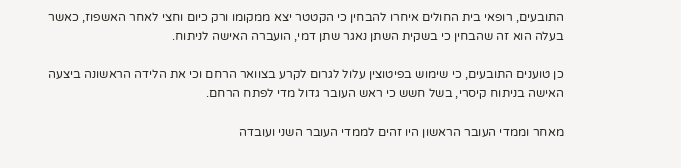התובעים, רופאי בית החולים איחרו להבחין כי הקטטר יצא ממקומו ורק כיום וחצי לאחר האשפוז, כאשר בעלה הוא זה שהבחין כי בשקית השתן נאגר שתן דמי, הועברה האישה לניתוח.

כן טוענים התובעים, כי שימוש בפיטוצין עלול לגרום לקרע בצוואר הרחם וכי את הלידה הראשונה ביצעה האישה בניתוח קיסרי, בשל חשש כי ראש העובר גדול מדי לפתח הרחם.

מאחר וממדי העובר הראשון היו זהים לממדי העובר השני ועובדה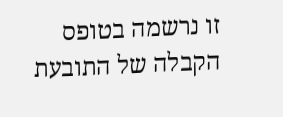זו נרשמה בטופס הקבלה של התובעת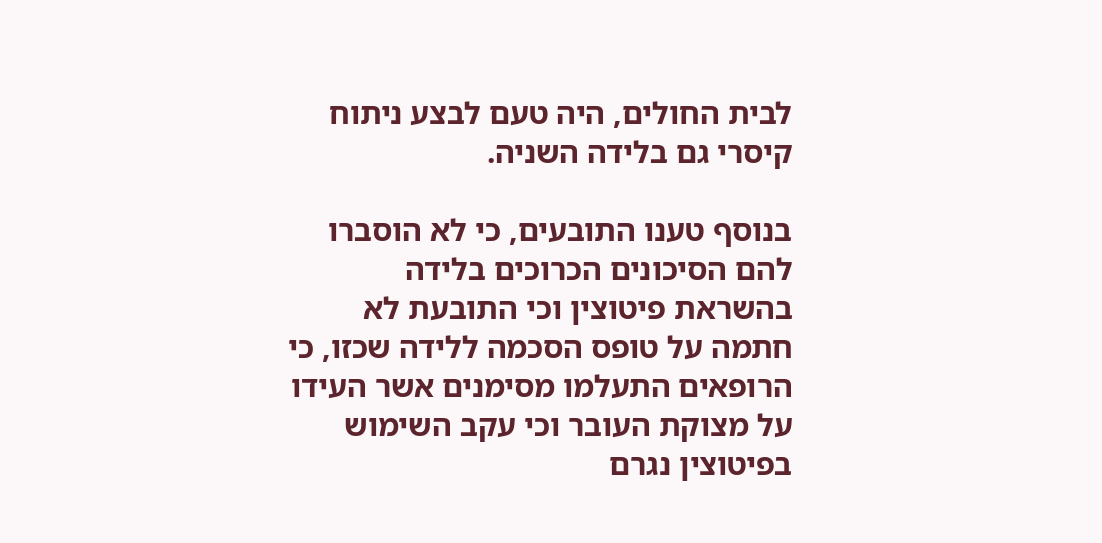לבית החולים, היה טעם לבצע ניתוח קיסרי גם בלידה השניה.

בנוסף טענו התובעים, כי לא הוסברו להם הסיכונים הכרוכים בלידה בהשראת פיטוצין וכי התובעת לא חתמה על טופס הסכמה ללידה שכזו, כי הרופאים התעלמו מסימנים אשר העידו על מצוקת העובר וכי עקב השימוש בפיטוצין נגרם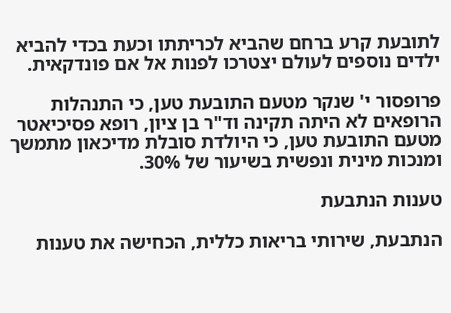לתובעת קרע ברחם שהביא לכריתתו וכעת בכדי להביא ילדים נוספים לעולם יצטרכו לפנות אל אם פונדקאית.

פרופסור י' שנקר מטעם התובעת טען, כי התנהלות הרופאים לא היתה תקינה וד"ר בן ציון, רופא פסיכיאטר מטעם התובעת טען, כי היולדת סובלת מדיכאון מתמשך ומנכות מינית ונפשית בשיעור של 30%.

טענות הנתבעת

הנתבעת, שירותי בריאות כללית, הכחישה את טענות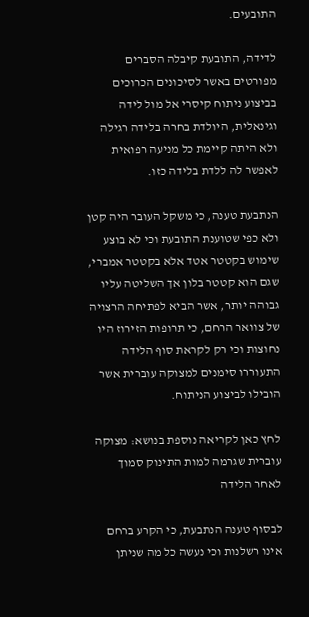התובעים.

לדידה, התובעת קיבלה הסברים מפורטים באשר לסיכונים הכרוכים בביצוע ניתוח קיסרי אל מול לידה וגינאלית, היולדת בחרה בלידה רגילה ולא היתה קיימת כל מניעה רפואית לאפשר לה ללדת בלידה כזו.

הנתבעת טענה, כי משקל העובר היה קטן ולא כפי שטוענת התובעת וכי לא בוצע שימוש בקטטר אטד אלא בקטטר אמברי, שגם הוא קטטר בלון אך השליטה עליו גבוהה יותר, אשר הביא לפתיחה הרצויה של צוואר הרחם, כי תרופות הזירוז היו נחוצות וכי רק לקראת סוף הלידה התעוררו סימנים למצוקה עוברית אשר הובילו לביצוע הניתוח.

לחץ כאן לקריאה נוספת בנושא: מצוקה עוברית שגרמה למות התינוק סמוך לאחר הלידה

לבסוף טענה הנתבעת, כי הקרע ברחם אינו רשלנות וכי נעשה כל מה שניתן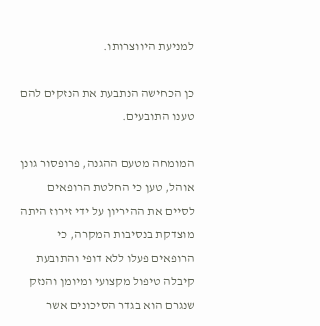למניעת היווצרותו.

כן הכחישה הנתבעת את הנזקים להם טענו התובעים.

המומחה מטעם ההגנה, פרופסור גונן אוהל, טען כי החלטת הרופאים לסיים את ההיריון על ידי זירוז היתה מוצדקת בנסיבות המקרה, כי הרופאים פעלו ללא דופי והתובעת קיבלה טיפול מקצועי ומיומן והנזק שנגרם הוא בגדר הסיכונים אשר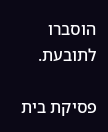הוסברו לתובעת.

פסיקת בית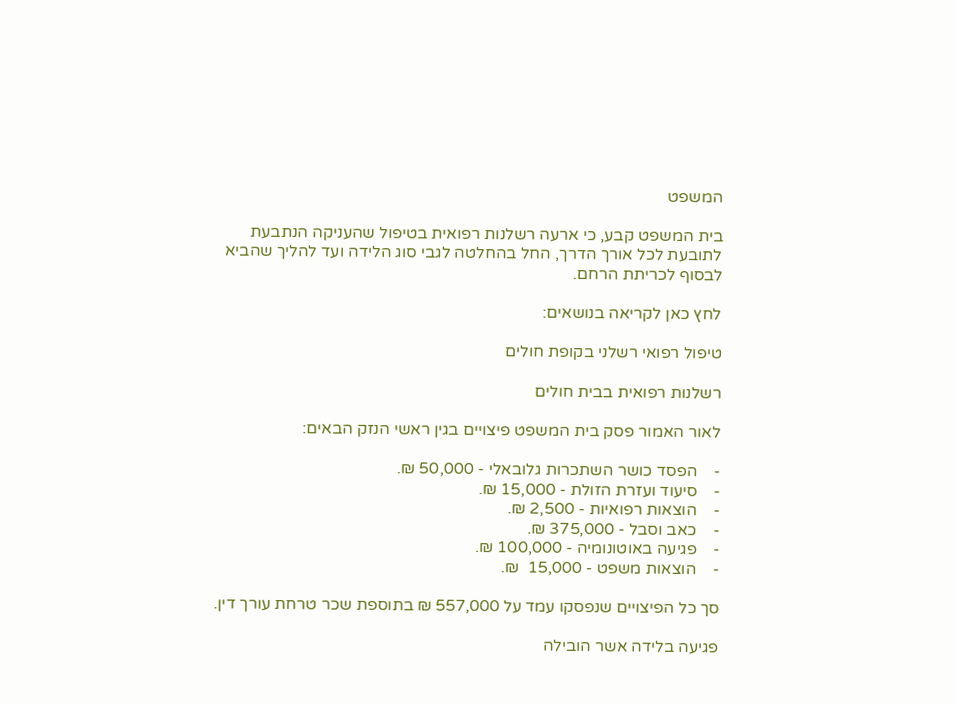המשפט

בית המשפט קבע, כי ארעה רשלנות רפואית בטיפול שהעניקה הנתבעת לתובעת לכל אורך הדרך, החל בהחלטה לגבי סוג הלידה ועד להליך שהביא לבסוף לכריתת הרחם.

לחץ כאן לקריאה בנושאים:

טיפול רפואי רשלני בקופת חולים

רשלנות רפואית בבית חולים

לאור האמור פסק בית המשפט פיצויים בגין ראשי הנזק הבאים:

-    הפסד כושר השתכרות גלובאלי - 50,000 ₪.
-    סיעוד ועזרת הזולת - 15,000 ₪.
-    הוצאות רפואיות - 2,500 ₪.
-    כאב וסבל - 375,000 ₪.
-    פגיעה באוטונומיה - 100,000 ₪.
-    הוצאות משפט - 15,000  ₪.

סך כל הפיצויים שנפסקו עמד על 557,000 ₪ בתוספת שכר טרחת עורך דין.

פגיעה בלידה אשר הובילה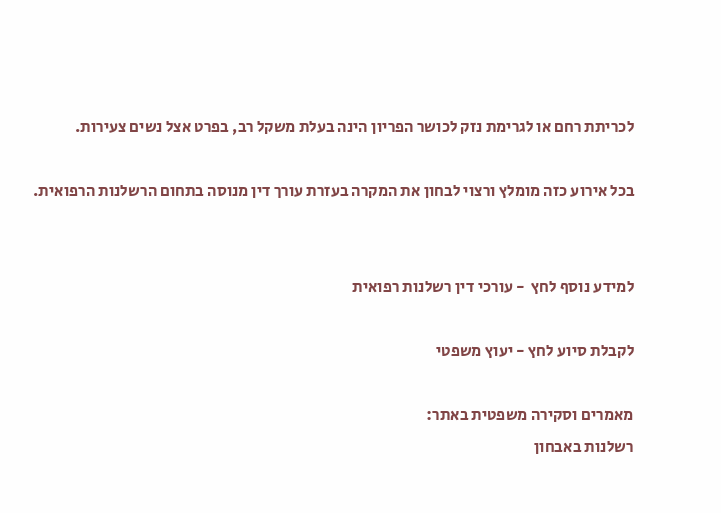לכריתת רחם או לגרימת נזק לכושר הפריון הינה בעלת משקל רב, בפרט אצל נשים צעירות.

בכל אירוע כזה מומלץ ורצוי לבחון את המקרה בעזרת עורך דין מנוסה בתחום הרשלנות הרפואית.


למידע נוסף לחץ  - עורכי דין רשלנות רפואית

לקבלת סיוע לחץ - יעוץ משפטי

מאמרים וסקירה משפטית באתר:
רשלנות באבחון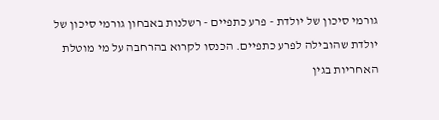גורמי סיכון של יולדת - פרע כתפיים - רשלנות באבחון גורמי סיכון של יולדת שהובילה לפרע כתפיים. הכנסו לקרוא בהרחבה על מי מוטלת האחריות בגין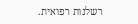רשלנות רפואית.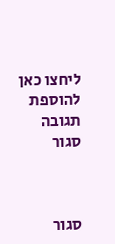ליחצו כאן להוספת תגובה
סגור



סגור